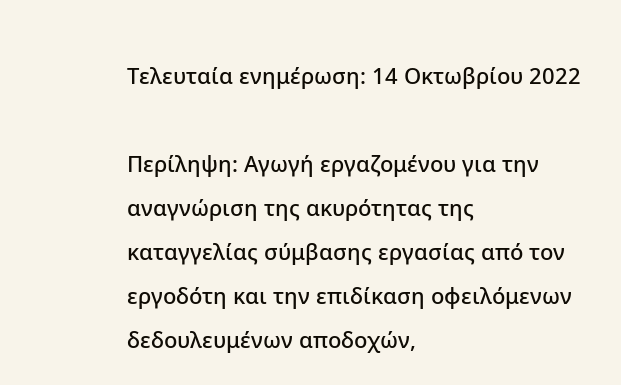Τελευταία ενημέρωση: 14 Οκτωβρίου 2022

Περίληψη: Αγωγή εργαζομένου για την αναγνώριση της ακυρότητας της καταγγελίας σύμβασης εργασίας από τον εργοδότη και την επιδίκαση οφειλόμενων δεδουλευμένων αποδοχών,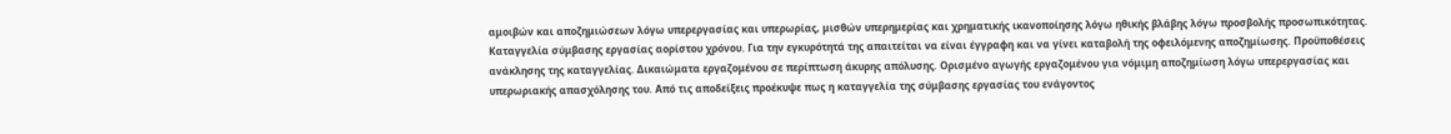αμοιβών και αποζημιώσεων λόγω υπερεργασίας και υπερωρίας, μισθών υπερημερίας και χρηματικής ικανοποίησης λόγω ηθικής βλάβης λόγω προσβολής προσωπικότητας. Καταγγελία σύμβασης εργασίας αορίστου χρόνου. Για την εγκυρότητά της απαιτείται να είναι έγγραφη και να γίνει καταβολή της οφειλόμενης αποζημίωσης. Προϋποθέσεις ανάκλησης της καταγγελίας. Δικαιώματα εργαζομένου σε περίπτωση άκυρης απόλυσης. Ορισμένο αγωγής εργαζομένου για νόμιμη αποζημίωση λόγω υπερεργασίας και υπερωριακής απασχόλησης του. Από τις αποδείξεις προέκυψε πως η καταγγελία της σύμβασης εργασίας του ενάγοντος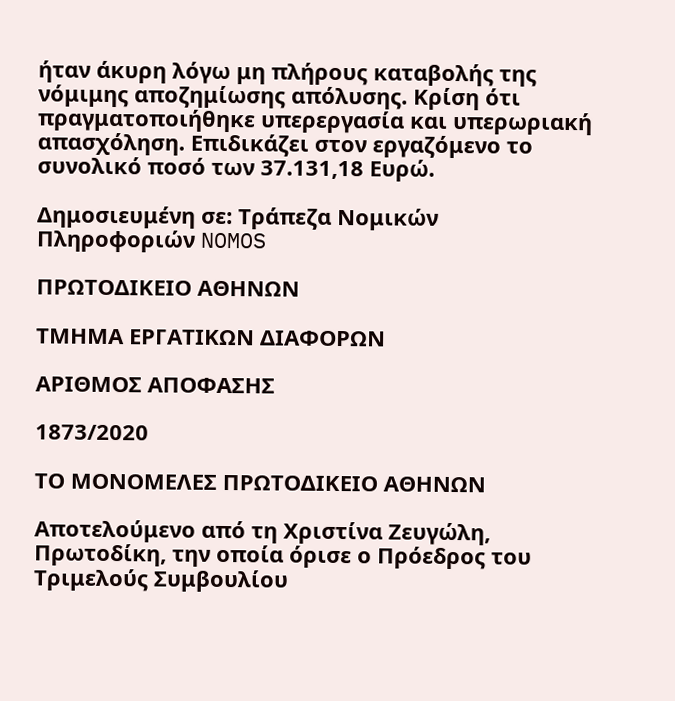ήταν άκυρη λόγω μη πλήρους καταβολής της νόμιμης αποζημίωσης απόλυσης. Κρίση ότι πραγματοποιήθηκε υπερεργασία και υπερωριακή απασχόληση. Επιδικάζει στον εργαζόμενο το συνολικό ποσό των 37.131,18 Ευρώ.

Δημοσιευμένη σε: Τράπεζα Νομικών Πληροφοριών NOMOS

ΠΡΩΤΟΔΙΚΕΙΟ ΑΘΗΝΩΝ

ΤΜΗΜΑ ΕΡΓΑΤΙΚΩΝ ΔΙΑΦΟΡΩΝ

ΑΡΙΘΜΟΣ ΑΠΟΦΑΣΗΣ

1873/2020

ΤΟ ΜΟΝΟΜΕΛΕΣ ΠΡΩΤΟΔΙΚΕΙΟ ΑΘΗΝΩΝ

Αποτελούμενο από τη Χριστίνα Ζευγώλη, Πρωτοδίκη, την οποία όρισε ο Πρόεδρος του Τριμελούς Συμβουλίου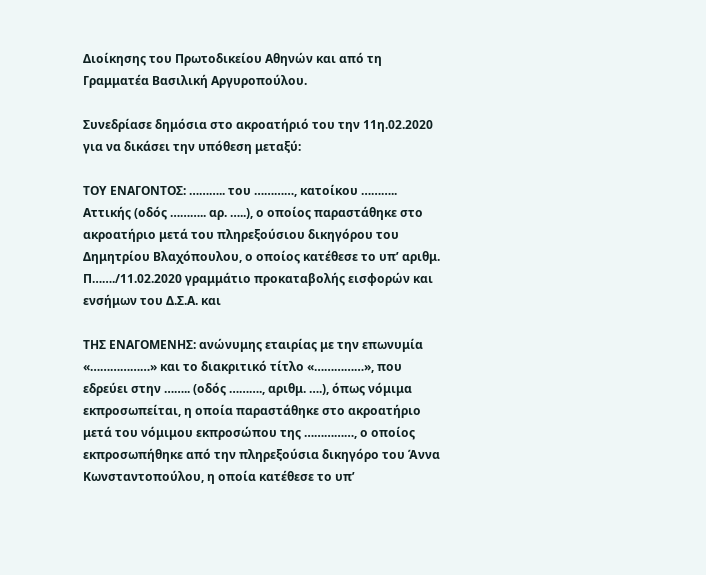Διοίκησης του Πρωτοδικείου Αθηνών και από τη Γραμματέα Βασιλική Αργυροπούλου.

Συνεδρίασε δημόσια στο ακροατήριό του την 11η.02.2020 για να δικάσει την υπόθεση μεταξύ:

ΤΟΥ ΕΝΑΓΟΝΤΟΣ: ……….. του …………, κατοίκου ……….. Αττικής (οδός ……….. αρ. …..), ο οποίος παραστάθηκε στο ακροατήριο μετά του πληρεξούσιου δικηγόρου του Δημητρίου Βλαχόπουλου, ο οποίος κατέθεσε το υπ’ αριθμ. Π……./11.02.2020 γραμμάτιο προκαταβολής εισφορών και ενσήμων του Δ.Σ.Α. και

ΤΗΣ ΕΝΑΓΟΜΕΝΗΣ: ανώνυμης εταιρίας με την επωνυμία «………………» και το διακριτικό τίτλο «……………», που εδρεύει στην …….. (οδός ………., αριθμ. ….), όπως νόμιμα εκπροσωπείται, η οποία παραστάθηκε στο ακροατήριο μετά του νόμιμου εκπροσώπου της ……………, ο οποίος εκπροσωπήθηκε από την πληρεξούσια δικηγόρο του Άννα Κωνσταντοπούλου, η οποία κατέθεσε το υπ’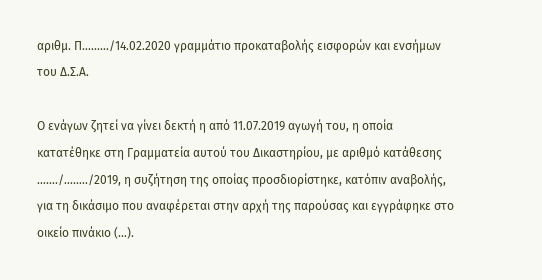αριθμ. Π………/14.02.2020 γραμμάτιο προκαταβολής εισφορών και ενσήμων του Δ.Σ.Α.

Ο ενάγων ζητεί να γίνει δεκτή η από 11.07.2019 αγωγή του, η οποία κατατέθηκε στη Γραμματεία αυτού του Δικαστηρίου, με αριθμό κατάθεσης ……./……../2019, η συζήτηση της οποίας προσδιορίστηκε, κατόπιν αναβολής, για τη δικάσιμο που αναφέρεται στην αρχή της παρούσας και εγγράφηκε στο οικείο πινάκιο (…).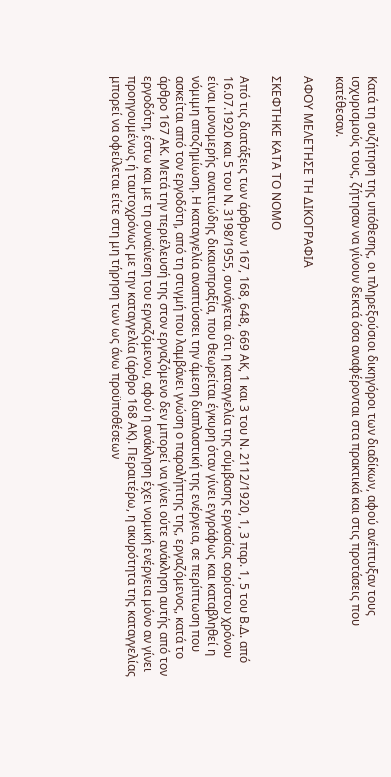Κατά τη συζήτηση της υπόθεσης, οι πληρεξούσιοι δικηγόροι των διαδίκων, αφού ανέπτυξαν τους ισχυρισμούς τους, ζήτησαν να γίνουν δεκτά όσα αναφέρονται στα πρακτικά και στις προτάσεις που κατέθεσαν.

ΑΦΟΥ ΜΕΛΕΤΗΣΕ ΤΗ ΔΙΚΟΓΡΑΦΙΑ

ΣΚΕΦΤΗΚΕ ΚΑΤΑ ΤΟ ΝΟΜΟ

Από τις διατάξεις των άρθρων 167, 168, 648, 669 ΑΚ, 1 και 3 του Ν. 2112/1920, 1, 3 παρ. 1, 5 του Β.Δ. από 16.07.1920 και 5 του Ν. 3198/1955, συνάγεται ότι η καταγγελία της σύμβασης εργασίας αορίστου χρόνου είναι μονομερής αναιτιώδης δικαιοπραξία, που θεωρείται έγκυρη όταν γίνει εγγράφως και καταβληθεί η νόμιμη αποζημίωση. Η καταγγελία αναπτύσσει την άμεση διαπλαστική της ενέργεια, σε περίπτωση που ασκείται από τον εργοδότη, από τη στιγμή που λαμβάνει γνώση ο παραλήπτης της, εργαζόμενος, κατά το άρθρο 167 ΑΚ. Μετά την περιέλευσή της στον εργαζόμενο δεν μπορεί να γίνει ούτε ανάκληση αυτής από τον εργοδότη, έστω και με τη συναίνεση του εργαζόμενου, αφού η ανάκληση έχει νομική ενέργεια μόνο αν γίνει προηγουμένως ή ταυτοχρόνως με την καταγγελία (άρθρο 168 ΑΚ). Περαιτέρω, η ακυρότητα της καταγγελίας μπορεί να οφείλεται είτε στη μη τήρηση των ως άνω προϋποθέσεων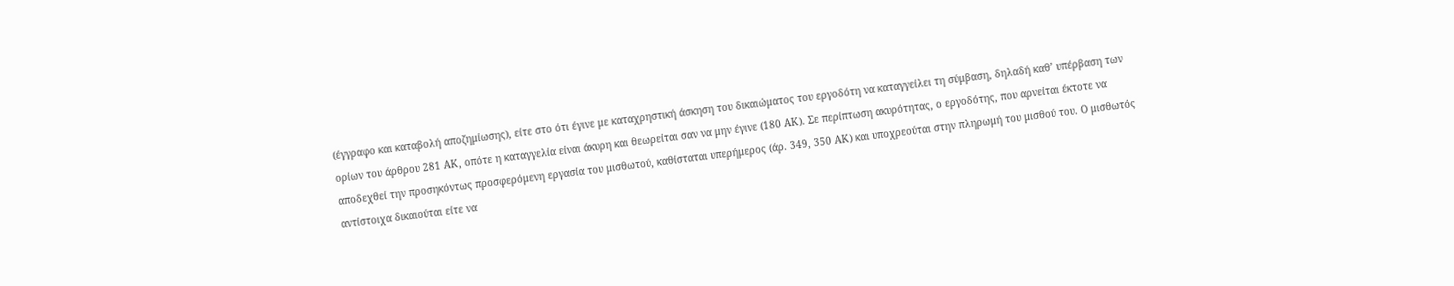(έγγραφο και καταβολή αποζημίωσης), είτε στο ότι έγινε με καταχρηστική άσκηση του δικαιώματος του εργοδότη να καταγγείλει τη σύμβαση, δηλαδή καθ’ υπέρβαση των ορίων του άρθρου 281 ΑΚ, οπότε η καταγγελία είναι άκυρη και θεωρείται σαν να μην έγινε (180 ΑΚ). Σε περίπτωση ακυρότητας, ο εργοδότης, που αρνείται έκτοτε να αποδεχθεί την προσηκόντως προσφερόμενη εργασία του μισθωτού, καθίσταται υπερήμερος (άρ. 349, 350 ΑΚ) και υποχρεούται στην πληρωμή του μισθού του. Ο μισθωτός αντίστοιχα δικαιούται είτε να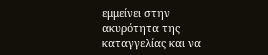εμμείνει στην ακυρότητα της καταγγελίας και να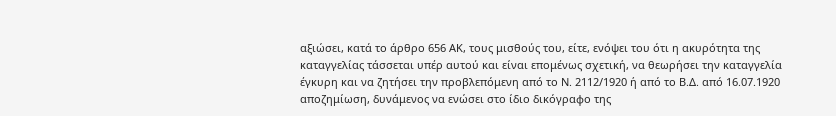αξιώσει, κατά το άρθρο 656 ΑΚ, τους μισθούς του, είτε, ενόψει του ότι η ακυρότητα της καταγγελίας τάσσεται υπέρ αυτού και είναι επομένως σχετική, να θεωρήσει την καταγγελία έγκυρη και να ζητήσει την προβλεπόμενη από το Ν. 2112/1920 ή από το Β.Δ. από 16.07.1920 αποζημίωση, δυνάμενος να ενώσει στο ίδιο δικόγραφο της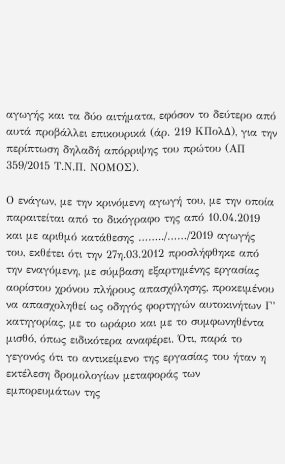αγωγής και τα δύο αιτήματα, εφόσον το δεύτερο από αυτά προβάλλει επικουρικά (άρ. 219 ΚΠολΔ), για την περίπτωση δηλαδή απόρριψης του πρώτου (ΑΠ 359/2015 Τ.Ν.Π. ΝΟΜΟΣ).

Ο ενάγων, με την κρινόμενη αγωγή του, με την οποία παραιτείται από το δικόγραφο της από 10.04.2019 και με αριθμό κατάθεσης ……../……/2019 αγωγής του, εκθέτει ότι την 27η.03.2012 προσλήφθηκε από την εναγόμενη, με σύμβαση εξαρτημένης εργασίας αορίστου χρόνου πλήρους απασχόλησης, προκειμένου να απασχοληθεί ως οδηγός φορτηγών αυτοκινήτων Γ’ κατηγορίας, με το ωράριο και με το συμφωνηθέντα μισθό, όπως ειδικότερα αναφέρει. Ότι, παρά το γεγονός ότι το αντικείμενο της εργασίας του ήταν η εκτέλεση δρομολογίων μεταφοράς των εμπορευμάτων της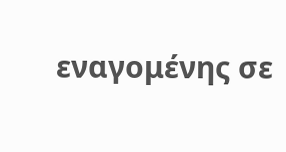εναγομένης σε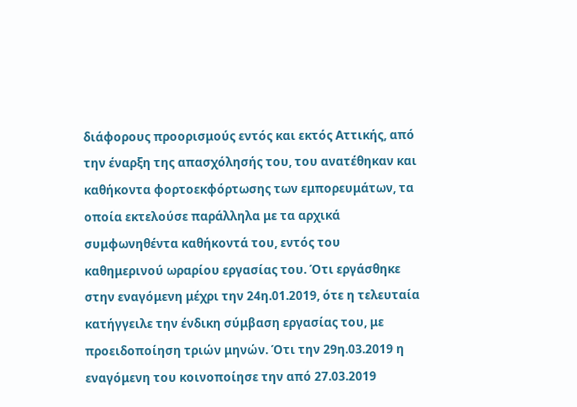διάφορους προορισμούς εντός και εκτός Αττικής, από την έναρξη της απασχόλησής του, του ανατέθηκαν και καθήκοντα φορτοεκφόρτωσης των εμπορευμάτων, τα οποία εκτελούσε παράλληλα με τα αρχικά συμφωνηθέντα καθήκοντά του, εντός του καθημερινού ωραρίου εργασίας του. Ότι εργάσθηκε στην εναγόμενη μέχρι την 24η.01.2019, ότε η τελευταία κατήγγειλε την ένδικη σύμβαση εργασίας του, με προειδοποίηση τριών μηνών. Ότι την 29η.03.2019 η εναγόμενη του κοινοποίησε την από 27.03.2019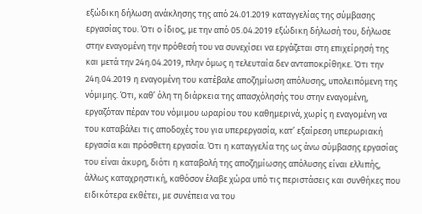εξώδικη δήλωση ανάκλησης της από 24.01.2019 καταγγελίας της σύμβασης εργασίας του. Ότι ο ίδιος, με την από 05.04.2019 εξώδικη δήλωσή του, δήλωσε στην εναγομένη την πρόθεσή του να συνεχίσει να εργάζεται στη επιχείρησή της και μετά την 24η.04.2019, πλην όμως η τελευταία δεν ανταποκρίθηκε. Ότι την 24η.04.2019 η εναγομένη του κατέβαλε αποζημίωση απόλυσης, υπολειπόμενη της νόμιμης. Ότι, καθ’ όλη τη διάρκεια της απασχόλησής του στην εναγομένη, εργαζόταν πέραν του νόμιμου ωραρίου του καθημερινά, χωρίς η εναγομένη να του καταβάλει τις αποδοχές του για υπερεργασία, κατ’ εξαίρεση υπερωριακή εργασία και πρόσθετη εργασία. Ότι η καταγγελία της ως άνω σύμβασης εργασίας του είναι άκυρη, διότι η καταβολή της αποζημίωσης απόλυσης είναι ελλιπής, άλλως καταχρηστική, καθόσον έλαβε χώρα υπό τις περιστάσεις και συνθήκες που ειδικότερα εκθέτει, με συνέπεια να του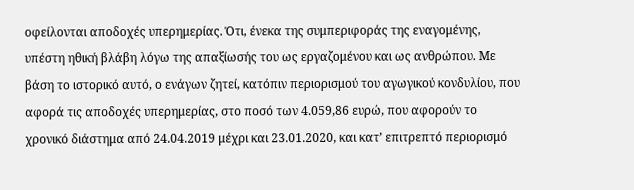οφείλονται αποδοχές υπερημερίας. Ότι, ένεκα της συμπεριφοράς της εναγομένης, υπέστη ηθική βλάβη λόγω της απαξίωσής του ως εργαζομένου και ως ανθρώπου. Με βάση το ιστορικό αυτό, ο ενάγων ζητεί, κατόπιν περιορισμού του αγωγικού κονδυλίου, που αφορά τις αποδοχές υπερημερίας, στο ποσό των 4.059,86 ευρώ, που αφορούν το χρονικό διάστημα από 24.04.2019 μέχρι και 23.01.2020, και κατ’ επιτρεπτό περιορισμό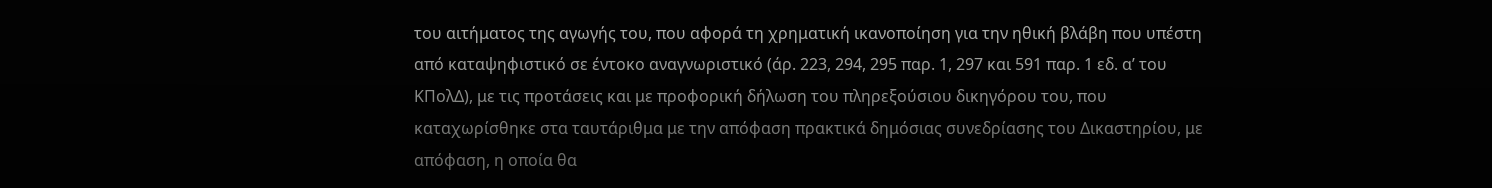του αιτήματος της αγωγής του, που αφορά τη χρηματική ικανοποίηση για την ηθική βλάβη που υπέστη από καταψηφιστικό σε έντοκο αναγνωριστικό (άρ. 223, 294, 295 παρ. 1, 297 και 591 παρ. 1 εδ. α’ του ΚΠολΔ), με τις προτάσεις και με προφορική δήλωση του πληρεξούσιου δικηγόρου του, που καταχωρίσθηκε στα ταυτάριθμα με την απόφαση πρακτικά δημόσιας συνεδρίασης του Δικαστηρίου, με απόφαση, η οποία θα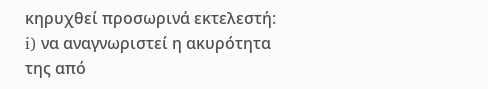κηρυχθεί προσωρινά εκτελεστή: i) να αναγνωριστεί η ακυρότητα της από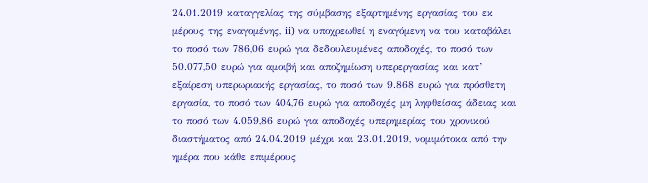24.01.2019 καταγγελίας της σύμβασης εξαρτημένης εργασίας του εκ μέρους της εναγομένης, ii) να υποχρεωθεί η εναγόμενη να του καταβάλει το ποσό των 786,06 ευρώ για δεδουλευμένες αποδοχές, το ποσό των 50.077,50 ευρώ για αμοιβή και αποζημίωση υπερεργασίας και κατ’ εξαίρεση υπερωριακής εργασίας, το ποσό των 9.868 ευρώ για πρόσθετη εργασία, το ποσό των 404,76 ευρώ για αποδοχές μη ληφθείσας άδειας και το ποσό των 4.059,86 ευρώ για αποδοχές υπερημερίας του χρονικού διαστήματος από 24.04.2019 μέχρι και 23.01.2019, νομιμότοκα από την ημέρα που κάθε επιμέρους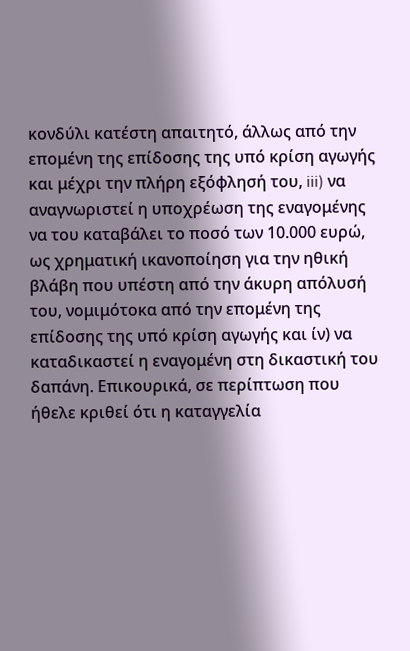κονδύλι κατέστη απαιτητό, άλλως από την επομένη της επίδοσης της υπό κρίση αγωγής και μέχρι την πλήρη εξόφλησή του, iii) να αναγνωριστεί η υποχρέωση της εναγομένης να του καταβάλει το ποσό των 10.000 ευρώ, ως χρηματική ικανοποίηση για την ηθική βλάβη που υπέστη από την άκυρη απόλυσή του, νομιμότοκα από την επομένη της επίδοσης της υπό κρίση αγωγής και ίν) να καταδικαστεί η εναγομένη στη δικαστική του δαπάνη. Επικουρικά, σε περίπτωση που ήθελε κριθεί ότι η καταγγελία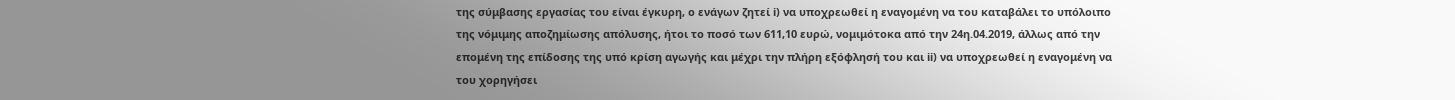της σύμβασης εργασίας του είναι έγκυρη, ο ενάγων ζητεί i) να υποχρεωθεί η εναγομένη να του καταβάλει το υπόλοιπο της νόμιμης αποζημίωσης απόλυσης, ήτοι το ποσό των 611,10 ευρώ, νομιμότοκα από την 24η.04.2019, άλλως από την επομένη της επίδοσης της υπό κρίση αγωγής και μέχρι την πλήρη εξόφλησή του και ii) να υποχρεωθεί η εναγομένη να του χορηγήσει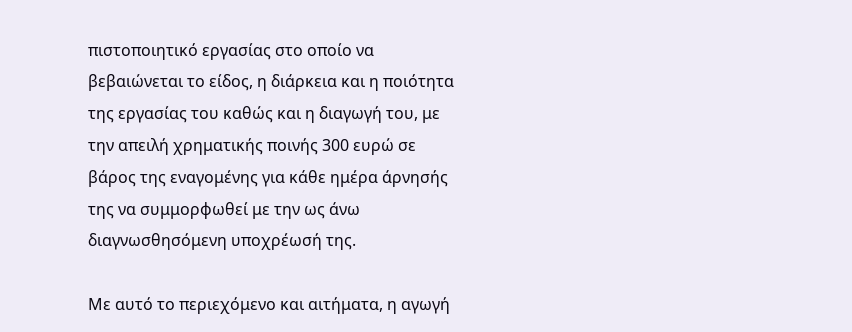πιστοποιητικό εργασίας στο οποίο να βεβαιώνεται το είδος, η διάρκεια και η ποιότητα της εργασίας του καθώς και η διαγωγή του, με την απειλή χρηματικής ποινής 300 ευρώ σε βάρος της εναγομένης για κάθε ημέρα άρνησής της να συμμορφωθεί με την ως άνω διαγνωσθησόμενη υποχρέωσή της.

Με αυτό το περιεχόμενο και αιτήματα, η αγωγή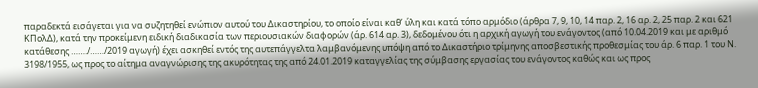παραδεκτά εισάγεται για να συζητηθεί ενώπιον αυτού του Δικαστηρίου, το οποίο είναι καθ’ ύλη και κατά τόπο αρμόδιο (άρθρα 7, 9, 10, 14 παρ. 2, 16 αρ. 2, 25 παρ. 2 και 621 ΚΠολΔ), κατά την προκείμενη ειδική διαδικασία των περιουσιακών διαφορών (άρ. 614 αρ. 3), δεδομένου ότι η αρχική αγωγή του ενάγοντος (από 10.04.2019 και με αριθμό κατάθεσης ……./……/2019 αγωγή) έχει ασκηθεί εντός της αυτεπάγγελτα λαμβανόμενης υπόψη από το Δικαστήριο τρίμηνης αποσβεστικής προθεσμίας του άρ. 6 παρ. 1 του Ν. 3198/1955, ως προς το αίτημα αναγνώρισης της ακυρότητας της από 24.01.2019 καταγγελίας της σύμβασης εργασίας του ενάγοντος καθώς και ως προς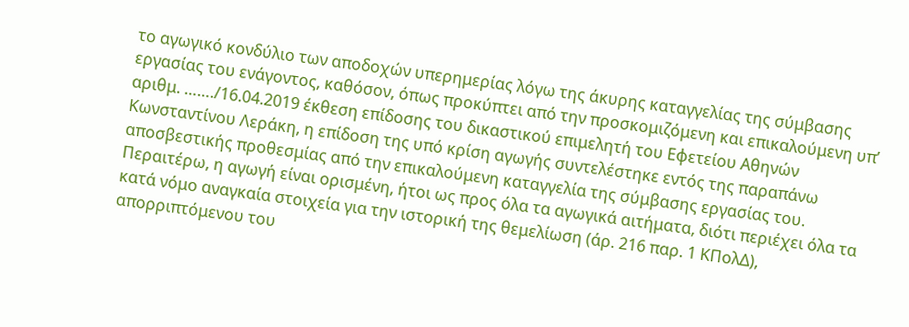το αγωγικό κονδύλιο των αποδοχών υπερημερίας λόγω της άκυρης καταγγελίας της σύμβασης εργασίας του ενάγοντος, καθόσον, όπως προκύπτει από την προσκομιζόμενη και επικαλούμενη υπ’ αριθμ. ……./16.04.2019 έκθεση επίδοσης του δικαστικού επιμελητή του Εφετείου Αθηνών Κωνσταντίνου Λεράκη, η επίδοση της υπό κρίση αγωγής συντελέστηκε εντός της παραπάνω αποσβεστικής προθεσμίας από την επικαλούμενη καταγγελία της σύμβασης εργασίας του. Περαιτέρω, η αγωγή είναι ορισμένη, ήτοι ως προς όλα τα αγωγικά αιτήματα, διότι περιέχει όλα τα κατά νόμο αναγκαία στοιχεία για την ιστορική της θεμελίωση (άρ. 216 παρ. 1 ΚΠολΔ), απορριπτόμενου του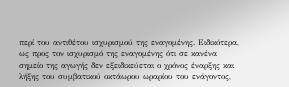περί του αντιθέτου ισχυρισμού της εναγομένης. Ειδικότερα, ως προς τον ισχυρισμό της εναγομένης ότι σε κανένα σημείο της αγωγής δεν εξειδικεύεται ο χρόνος έναρξης και λήξης του συμβατικού οκτάωρου ωραρίου του ενάγοντος,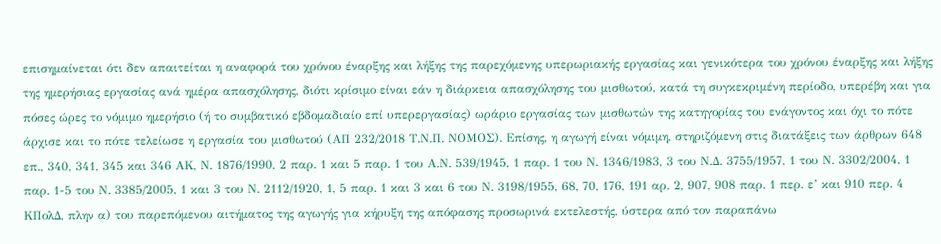επισημαίνεται ότι δεν απαιτείται η αναφορά του χρόνου έναρξης και λήξης της παρεχόμενης υπερωριακής εργασίας και γενικότερα του χρόνου έναρξης και λήξης της ημερήσιας εργασίας ανά ημέρα απασχόλησης, διότι κρίσιμο είναι εάν η διάρκεια απασχόλησης του μισθωτού, κατά τη συγκεκριμένη περίοδο, υπερέβη και για πόσες ώρες το νόμιμο ημερήσιο (ή το συμβατικό εβδομαδιαίο επί υπερεργασίας) ωράριο εργασίας των μισθωτών της κατηγορίας του ενάγοντος και όχι το πότε άρχισε και το πότε τελείωσε η εργασία του μισθωτού (ΑΠ 232/2018 Τ.Ν.Π. ΝΟΜΟΣ). Επίσης, η αγωγή είναι νόμιμη, στηριζόμενη στις διατάξεις των άρθρων 648 επ., 340, 341, 345 και 346 ΑΚ, Ν. 1876/1990, 2 παρ. 1 και 5 παρ. 1 του Α.Ν. 539/1945, 1 παρ. 1 του Ν. 1346/1983, 3 του Ν.Δ. 3755/1957, 1 του Ν. 3302/2004, 1 παρ. 1-5 του Ν. 3385/2005, 1 και 3 του Ν. 2112/1920, 1, 5 παρ. 1 και 3 και 6 του Ν. 3198/1955, 68, 70, 176, 191 αρ. 2, 907, 908 παρ. 1 περ. ε’ και 910 περ. 4 ΚΠολΔ, πλην α) του παρεπόμενου αιτήματος της αγωγής για κήρυξη της απόφασης προσωρινά εκτελεστής, ύστερα από τον παραπάνω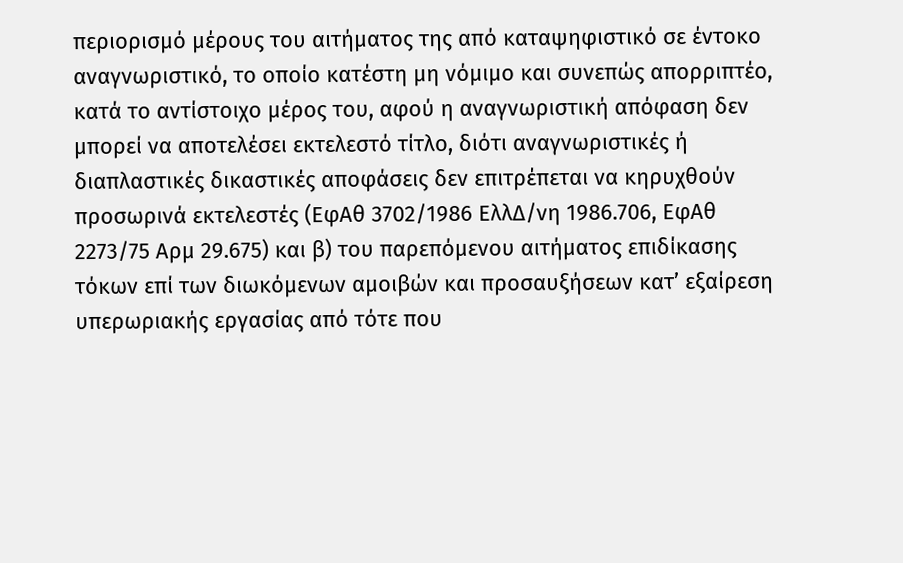περιορισμό μέρους του αιτήματος της από καταψηφιστικό σε έντοκο αναγνωριστικό, το οποίο κατέστη μη νόμιμο και συνεπώς απορριπτέο, κατά το αντίστοιχο μέρος του, αφού η αναγνωριστική απόφαση δεν μπορεί να αποτελέσει εκτελεστό τίτλο, διότι αναγνωριστικές ή διαπλαστικές δικαστικές αποφάσεις δεν επιτρέπεται να κηρυχθούν προσωρινά εκτελεστές (ΕφΑθ 3702/1986 ΕλλΔ/νη 1986.706, ΕφΑθ 2273/75 Αρμ 29.675) και β) του παρεπόμενου αιτήματος επιδίκασης τόκων επί των διωκόμενων αμοιβών και προσαυξήσεων κατ’ εξαίρεση υπερωριακής εργασίας από τότε που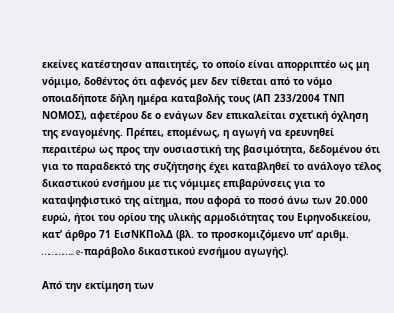εκείνες κατέστησαν απαιτητές, το οποίο είναι απορριπτέο ως μη νόμιμο, δοθέντος ότι αφενός μεν δεν τίθεται από το νόμο οποιαδήποτε δήλη ημέρα καταβολής τους (ΑΠ 233/2004 ΤΝΠ ΝΟΜΟΣ), αφετέρου δε ο ενάγων δεν επικαλείται σχετική όχληση της εναγομένης. Πρέπει, επομένως, η αγωγή να ερευνηθεί περαιτέρω ως προς την ουσιαστική της βασιμότητα, δεδομένου ότι για το παραδεκτό της συζήτησης έχει καταβληθεί το ανάλογο τέλος δικαστικού ενσήμου με τις νόμιμες επιβαρύνσεις για το καταψηφιστικό της αίτημα, που αφορά το ποσό άνω των 20.000 ευρώ, ήτοι του ορίου της υλικής αρμοδιότητας του Ειρηνοδικείου, κατ’ άρθρο 71 ΕισΝΚΠολΔ (βλ. το προσκομιζόμενο υπ’ αριθμ. ………….. e-παράβολο δικαστικού ενσήμου αγωγής).

Από την εκτίμηση των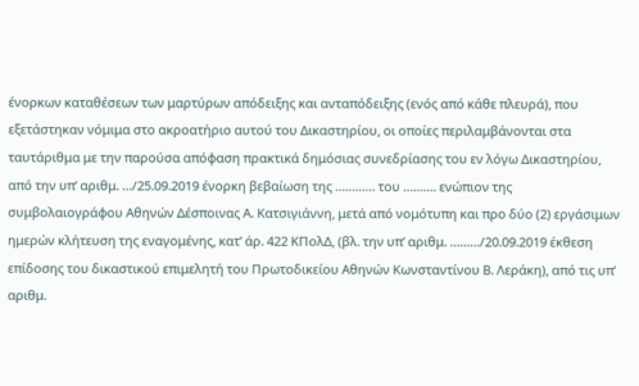ένορκων καταθέσεων των μαρτύρων απόδειξης και ανταπόδειξης (ενός από κάθε πλευρά), που εξετάστηκαν νόμιμα στο ακροατήριο αυτού του Δικαστηρίου, οι οποίες περιλαμβάνονται στα ταυτάριθμα με την παρούσα απόφαση πρακτικά δημόσιας συνεδρίασης του εν λόγω Δικαστηρίου, από την υπ’ αριθμ. …/25.09.2019 ένορκη βεβαίωση της ………… του ………. ενώπιον της συμβολαιογράφου Αθηνών Δέσποινας Α. Κατσιγιάννη, μετά από νομότυπη και προ δύο (2) εργάσιμων ημερών κλήτευση της εναγομένης, κατ’ άρ. 422 ΚΠολΔ, (βλ. την υπ’ αριθμ. ………/20.09.2019 έκθεση επίδοσης του δικαστικού επιμελητή του Πρωτοδικείου Αθηνών Κωνσταντίνου Β. Λεράκη), από τις υπ’ αριθμ.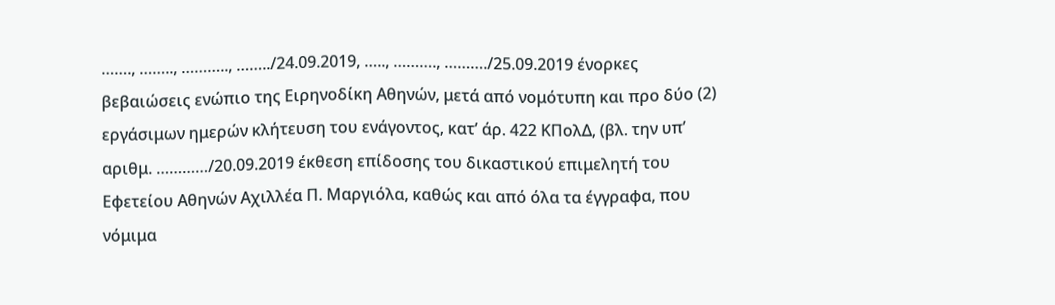……., …….., ……….., ……../24.09.2019, ….., ………., ………./25.09.2019 ένορκες βεβαιώσεις ενώπιο της Ειρηνοδίκη Αθηνών, μετά από νομότυπη και προ δύο (2) εργάσιμων ημερών κλήτευση του ενάγοντος, κατ’ άρ. 422 ΚΠολΔ, (βλ. την υπ’ αριθμ. …………/20.09.2019 έκθεση επίδοσης του δικαστικού επιμελητή του Εφετείου Αθηνών Αχιλλέα Π. Μαργιόλα, καθώς και από όλα τα έγγραφα, που νόμιμα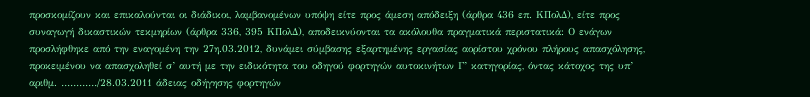προσκομίζουν και επικαλούνται οι διάδικοι, λαμβανομένων υπόψη είτε προς άμεση απόδειξη (άρθρα 436 επ. ΚΠολΔ), είτε προς συναγωγή δικαστικών τεκμηρίων (άρθρα 336, 395 ΚΠολΔ), αποδεικνύονται τα ακόλουθα πραγματικά περιστατικά: Ο ενάγων προσλήφθηκε από την εναγομένη την 27η.03.2012, δυνάμει σύμβασης εξαρτημένης εργασίας αορίστου χρόνου πλήρους απασχόλησης, προκειμένου να απασχοληθεί σ’ αυτή με την ειδικότητα του οδηγού φορτηγών αυτοκινήτων Γ’ κατηγορίας, όντας κάτοχος της υπ’ αριθμ. …………/28.03.2011 άδειας οδήγησης φορτηγών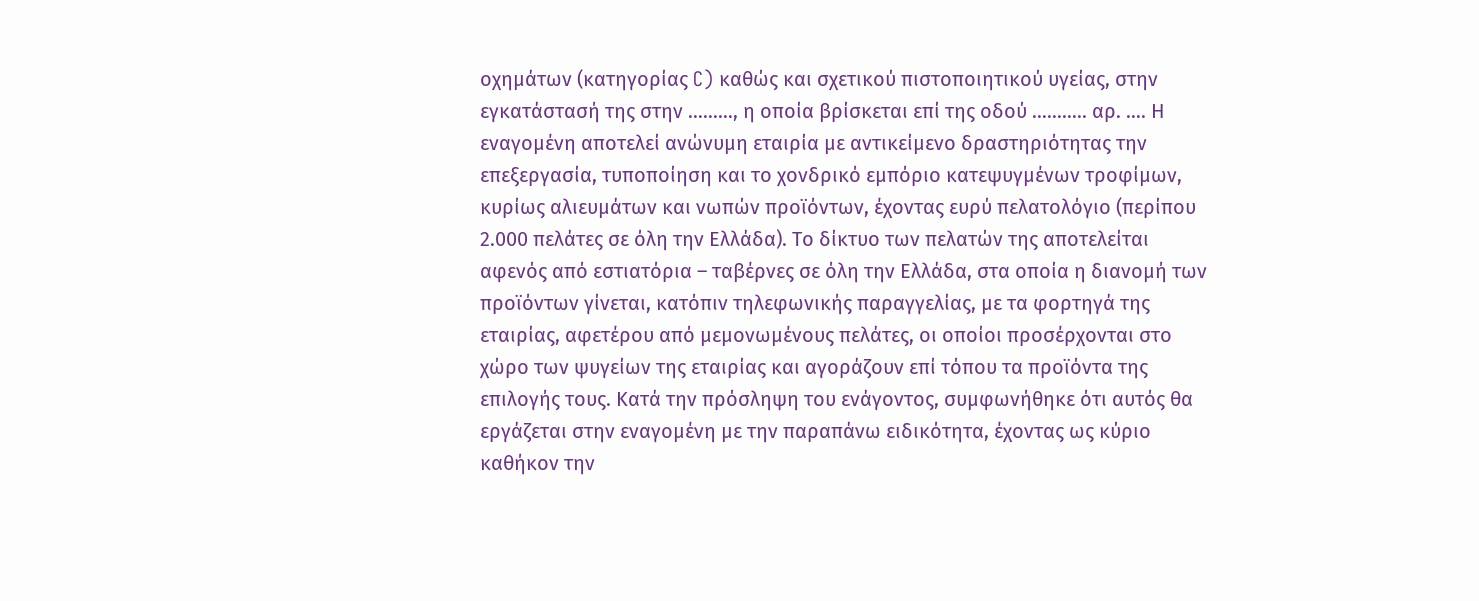οχημάτων (κατηγορίας C) καθώς και σχετικού πιστοποιητικού υγείας, στην εγκατάστασή της στην ………, η οποία βρίσκεται επί της οδού ……….. αρ. …. Η εναγομένη αποτελεί ανώνυμη εταιρία με αντικείμενο δραστηριότητας την επεξεργασία, τυποποίηση και το χονδρικό εμπόριο κατεψυγμένων τροφίμων, κυρίως αλιευμάτων και νωπών προϊόντων, έχοντας ευρύ πελατολόγιο (περίπου 2.000 πελάτες σε όλη την Ελλάδα). Το δίκτυο των πελατών της αποτελείται αφενός από εστιατόρια – ταβέρνες σε όλη την Ελλάδα, στα οποία η διανομή των προϊόντων γίνεται, κατόπιν τηλεφωνικής παραγγελίας, με τα φορτηγά της εταιρίας, αφετέρου από μεμονωμένους πελάτες, οι οποίοι προσέρχονται στο χώρο των ψυγείων της εταιρίας και αγοράζουν επί τόπου τα προϊόντα της επιλογής τους. Κατά την πρόσληψη του ενάγοντος, συμφωνήθηκε ότι αυτός θα εργάζεται στην εναγομένη με την παραπάνω ειδικότητα, έχοντας ως κύριο καθήκον την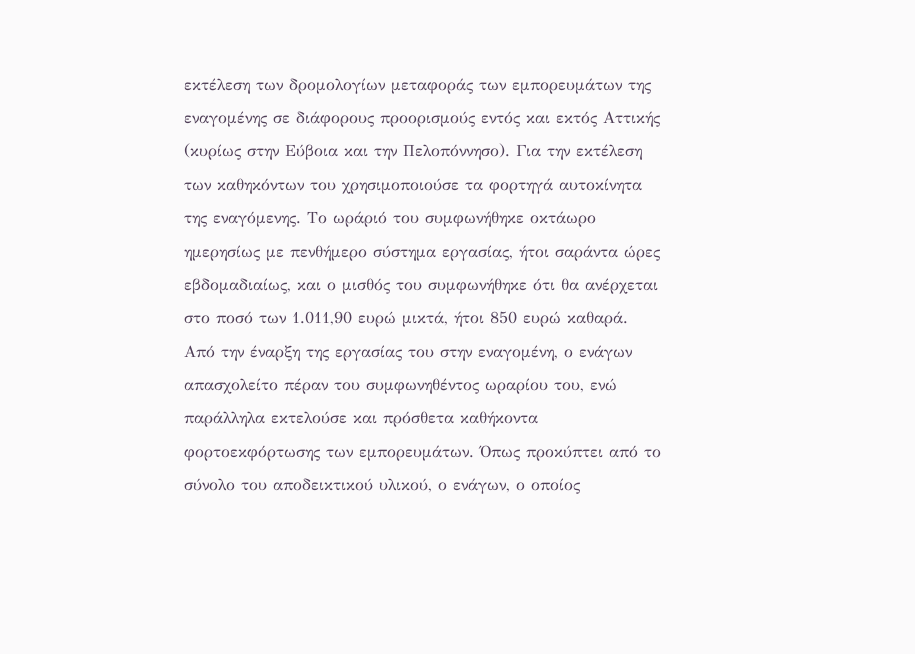εκτέλεση των δρομολογίων μεταφοράς των εμπορευμάτων της εναγομένης σε διάφορους προορισμούς εντός και εκτός Αττικής (κυρίως στην Εύβοια και την Πελοπόννησο). Για την εκτέλεση των καθηκόντων του χρησιμοποιούσε τα φορτηγά αυτοκίνητα της εναγόμενης. Το ωράριό του συμφωνήθηκε οκτάωρο ημερησίως με πενθήμερο σύστημα εργασίας, ήτοι σαράντα ώρες εβδομαδιαίως, και ο μισθός του συμφωνήθηκε ότι θα ανέρχεται στο ποσό των 1.011,90 ευρώ μικτά, ήτοι 850 ευρώ καθαρά. Από την έναρξη της εργασίας του στην εναγομένη, ο ενάγων απασχολείτο πέραν του συμφωνηθέντος ωραρίου του, ενώ παράλληλα εκτελούσε και πρόσθετα καθήκοντα φορτοεκφόρτωσης των εμπορευμάτων. Όπως προκύπτει από το σύνολο του αποδεικτικού υλικού, ο ενάγων, ο οποίος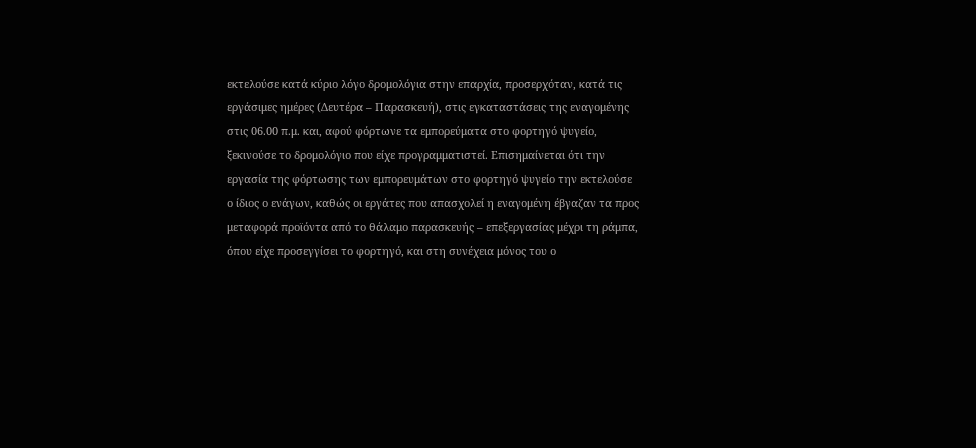εκτελούσε κατά κύριο λόγο δρομολόγια στην επαρχία, προσερχόταν, κατά τις εργάσιμες ημέρες (Δευτέρα – Παρασκευή), στις εγκαταστάσεις της εναγομένης στις 06.00 π.μ. και, αφού φόρτωνε τα εμπορεύματα στο φορτηγό ψυγείο, ξεκινούσε το δρομολόγιο που είχε προγραμματιστεί. Επισημαίνεται ότι την εργασία της φόρτωσης των εμπορευμάτων στο φορτηγό ψυγείο την εκτελούσε ο ίδιος ο ενάγων, καθώς οι εργάτες που απασχολεί η εναγομένη έβγαζαν τα προς μεταφορά προϊόντα από το θάλαμο παρασκευής – επεξεργασίας μέχρι τη ράμπα, όπου είχε προσεγγίσει το φορτηγό, και στη συνέχεια μόνος του ο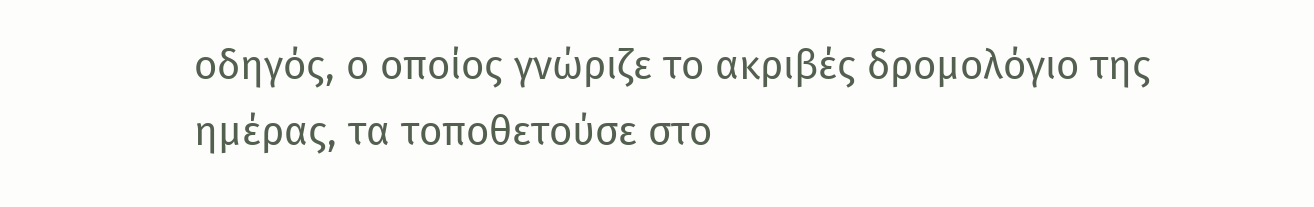οδηγός, ο οποίος γνώριζε το ακριβές δρομολόγιο της ημέρας, τα τοποθετούσε στο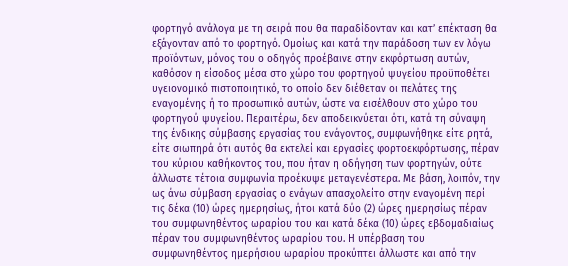φορτηγό ανάλογα με τη σειρά που θα παραδίδονταν και κατ’ επέκταση θα εξάγονταν από το φορτηγό. Ομοίως και κατά την παράδοση των εν λόγω προϊόντων, μόνος του ο οδηγός προέβαινε στην εκφόρτωση αυτών, καθόσον η είσοδος μέσα στο χώρο του φορτηγού ψυγείου προϋποθέτει υγειονομικό πιστοποιητικό, το οποίο δεν διέθεταν οι πελάτες της εναγομένης ή το προσωπικό αυτών, ώστε να εισέλθουν στο χώρο του φορτηγού ψυγείου. Περαιτέρω, δεν αποδεικνύεται ότι, κατά τη σύναψη της ένδικης σύμβασης εργασίας του ενάγοντος, συμφωνήθηκε είτε ρητά, είτε σιωπηρά ότι αυτός θα εκτελεί και εργασίες φορτοεκφόρτωσης, πέραν του κύριου καθήκοντος του, που ήταν η οδήγηση των φορτηγών, ούτε άλλωστε τέτοια συμφωνία προέκυψε μεταγενέστερα. Με βάση, λοιπόν, την ως άνω σύμβαση εργασίας ο ενάγων απασχολείτο στην εναγομένη περί τις δέκα (10) ώρες ημερησίως, ήτοι κατά δύο (2) ώρες ημερησίως πέραν του συμφωνηθέντος ωραρίου του και κατά δέκα (10) ώρες εβδομαδιαίως πέραν του συμφωνηθέντος ωραρίου του. Η υπέρβαση του συμφωνηθέντος ημερήσιου ωραρίου προκύπτει άλλωστε και από την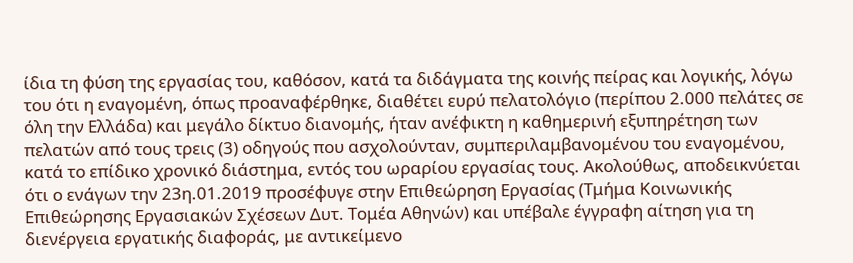ίδια τη φύση της εργασίας του, καθόσον, κατά τα διδάγματα της κοινής πείρας και λογικής, λόγω του ότι η εναγομένη, όπως προαναφέρθηκε, διαθέτει ευρύ πελατολόγιο (περίπου 2.000 πελάτες σε όλη την Ελλάδα) και μεγάλο δίκτυο διανομής, ήταν ανέφικτη η καθημερινή εξυπηρέτηση των πελατών από τους τρεις (3) οδηγούς που ασχολούνταν, συμπεριλαμβανομένου του εναγομένου, κατά το επίδικο χρονικό διάστημα, εντός του ωραρίου εργασίας τους. Ακολούθως, αποδεικνύεται ότι ο ενάγων την 23η.01.2019 προσέφυγε στην Επιθεώρηση Εργασίας (Τμήμα Κοινωνικής Επιθεώρησης Εργασιακών Σχέσεων Δυτ. Τομέα Αθηνών) και υπέβαλε έγγραφη αίτηση για τη διενέργεια εργατικής διαφοράς, με αντικείμενο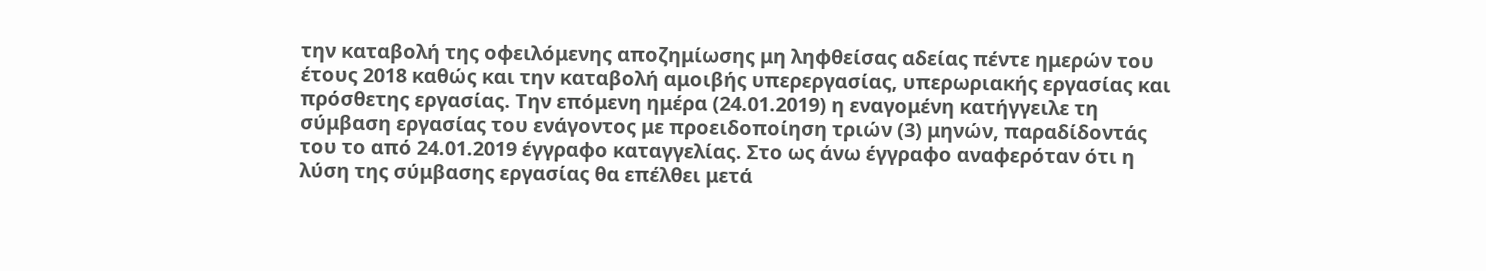την καταβολή της οφειλόμενης αποζημίωσης μη ληφθείσας αδείας πέντε ημερών του έτους 2018 καθώς και την καταβολή αμοιβής υπερεργασίας, υπερωριακής εργασίας και πρόσθετης εργασίας. Την επόμενη ημέρα (24.01.2019) η εναγομένη κατήγγειλε τη σύμβαση εργασίας του ενάγοντος με προειδοποίηση τριών (3) μηνών, παραδίδοντάς του το από 24.01.2019 έγγραφο καταγγελίας. Στο ως άνω έγγραφο αναφερόταν ότι η λύση της σύμβασης εργασίας θα επέλθει μετά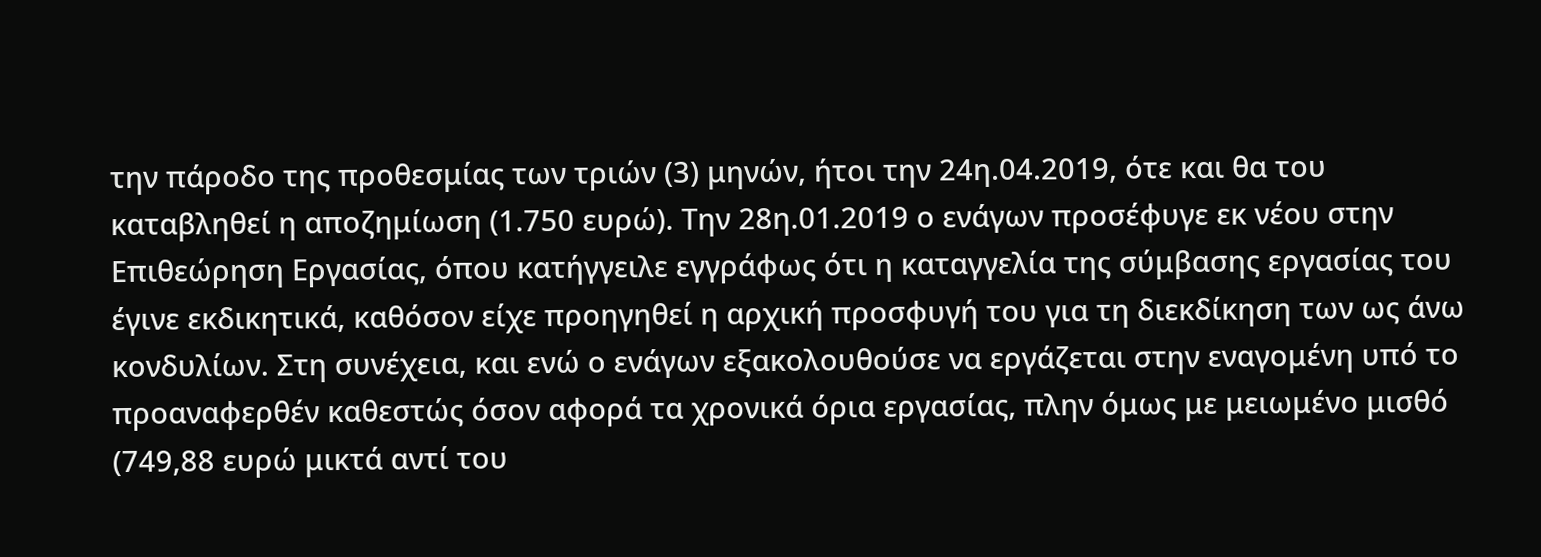την πάροδο της προθεσμίας των τριών (3) μηνών, ήτοι την 24η.04.2019, ότε και θα του καταβληθεί η αποζημίωση (1.750 ευρώ). Την 28η.01.2019 ο ενάγων προσέφυγε εκ νέου στην Επιθεώρηση Εργασίας, όπου κατήγγειλε εγγράφως ότι η καταγγελία της σύμβασης εργασίας του έγινε εκδικητικά, καθόσον είχε προηγηθεί η αρχική προσφυγή του για τη διεκδίκηση των ως άνω κονδυλίων. Στη συνέχεια, και ενώ ο ενάγων εξακολουθούσε να εργάζεται στην εναγομένη υπό το προαναφερθέν καθεστώς όσον αφορά τα χρονικά όρια εργασίας, πλην όμως με μειωμένο μισθό (749,88 ευρώ μικτά αντί του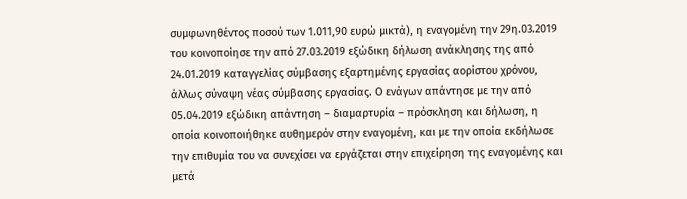συμφωνηθέντος ποσού των 1.011,90 ευρώ μικτά), η εναγομένη την 29η.03.2019 του κοινοποίησε την από 27.03.2019 εξώδικη δήλωση ανάκλησης της από 24.01.2019 καταγγελίας σύμβασης εξαρτημένης εργασίας αορίστου χρόνου, άλλως σύναψη νέας σύμβασης εργασίας. Ο ενάγων απάντησε με την από 05.04.2019 εξώδικη απάντηση – διαμαρτυρία – πρόσκληση και δήλωση, η οποία κοινοποιήθηκε αυθημερόν στην εναγομένη, και με την οποία εκδήλωσε την επιθυμία του να συνεχίσει να εργάζεται στην επιχείρηση της εναγομένης και μετά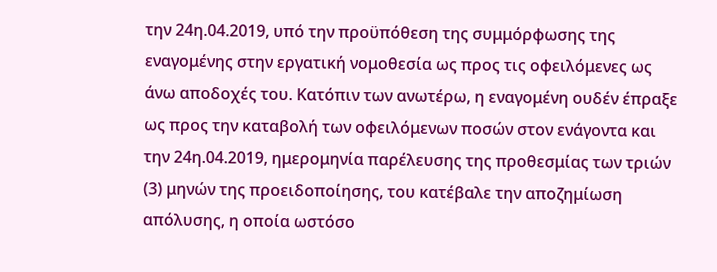την 24η.04.2019, υπό την προϋπόθεση της συμμόρφωσης της εναγομένης στην εργατική νομοθεσία ως προς τις οφειλόμενες ως άνω αποδοχές του. Κατόπιν των ανωτέρω, η εναγομένη ουδέν έπραξε ως προς την καταβολή των οφειλόμενων ποσών στον ενάγοντα και την 24η.04.2019, ημερομηνία παρέλευσης της προθεσμίας των τριών (3) μηνών της προειδοποίησης, του κατέβαλε την αποζημίωση απόλυσης, η οποία ωστόσο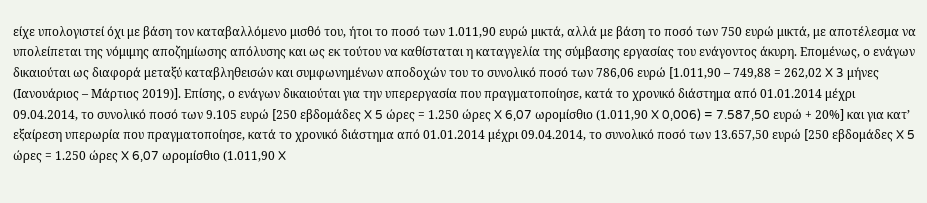είχε υπολογιστεί όχι με βάση τον καταβαλλόμενο μισθό του, ήτοι το ποσό των 1.011,90 ευρώ μικτά, αλλά με βάση το ποσό των 750 ευρώ μικτά, με αποτέλεσμα να υπολείπεται της νόμιμης αποζημίωσης απόλυσης και ως εκ τούτου να καθίσταται η καταγγελία της σύμβασης εργασίας του ενάγοντος άκυρη. Επομένως, ο ενάγων δικαιούται ως διαφορά μεταξύ καταβληθεισών και συμφωνημένων αποδοχών του το συνολικό ποσό των 786,06 ευρώ [1.011,90 – 749,88 = 262,02 X 3 μήνες (Ιανουάριος – Μάρτιος 2019)]. Επίσης, ο ενάγων δικαιούται για την υπερεργασία που πραγματοποίησε, κατά το χρονικό διάστημα από 01.01.2014 μέχρι 09.04.2014, το συνολικό ποσό των 9.105 ευρώ [250 εβδομάδες X 5 ώρες = 1.250 ώρες X 6,07 ωρομίσθιο (1.011,90 X 0,006) = 7.587,50 ευρώ + 20%] και για κατ’ εξαίρεση υπερωρία που πραγματοποίησε, κατά το χρονικό διάστημα από 01.01.2014 μέχρι 09.04.2014, το συνολικό ποσό των 13.657,50 ευρώ [250 εβδομάδες X 5 ώρες = 1.250 ώρες X 6,07 ωρομίσθιο (1.011,90 X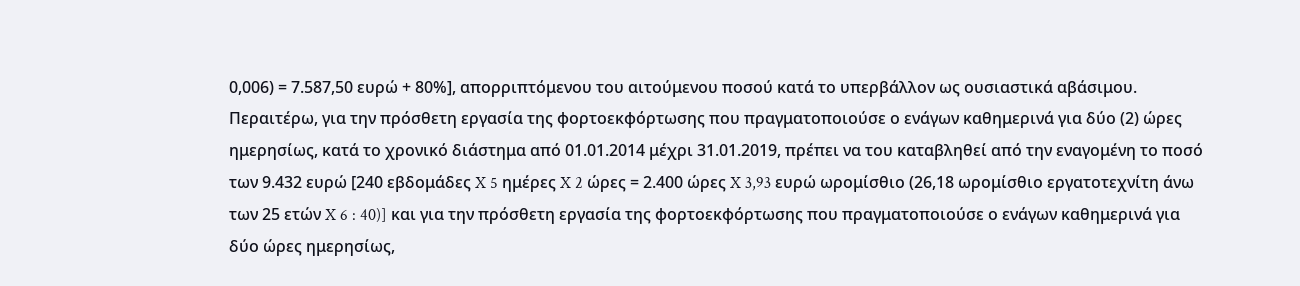0,006) = 7.587,50 ευρώ + 80%], απορριπτόμενου του αιτούμενου ποσού κατά το υπερβάλλον ως ουσιαστικά αβάσιμου. Περαιτέρω, για την πρόσθετη εργασία της φορτοεκφόρτωσης που πραγματοποιούσε ο ενάγων καθημερινά για δύο (2) ώρες ημερησίως, κατά το χρονικό διάστημα από 01.01.2014 μέχρι 31.01.2019, πρέπει να του καταβληθεί από την εναγομένη το ποσό των 9.432 ευρώ [240 εβδομάδες X 5 ημέρες X 2 ώρες = 2.400 ώρες X 3,93 ευρώ ωρομίσθιο (26,18 ωρομίσθιο εργατοτεχνίτη άνω των 25 ετών X 6 : 40)] και για την πρόσθετη εργασία της φορτοεκφόρτωσης που πραγματοποιούσε ο ενάγων καθημερινά για δύο ώρες ημερησίως,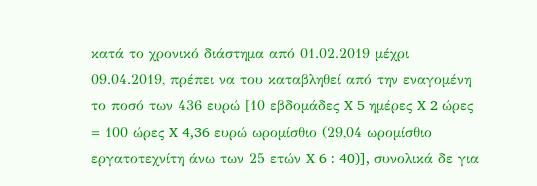κατά το χρονικό διάστημα από 01.02.2019 μέχρι 09.04.2019, πρέπει να του καταβληθεί από την εναγομένη το ποσό των 436 ευρώ [10 εβδομάδες X 5 ημέρες X 2 ώρες = 100 ώρες X 4,36 ευρώ ωρομίσθιο (29,04 ωρομίσθιο εργατοτεχνίτη άνω των 25 ετών X 6 : 40)], συνολικά δε για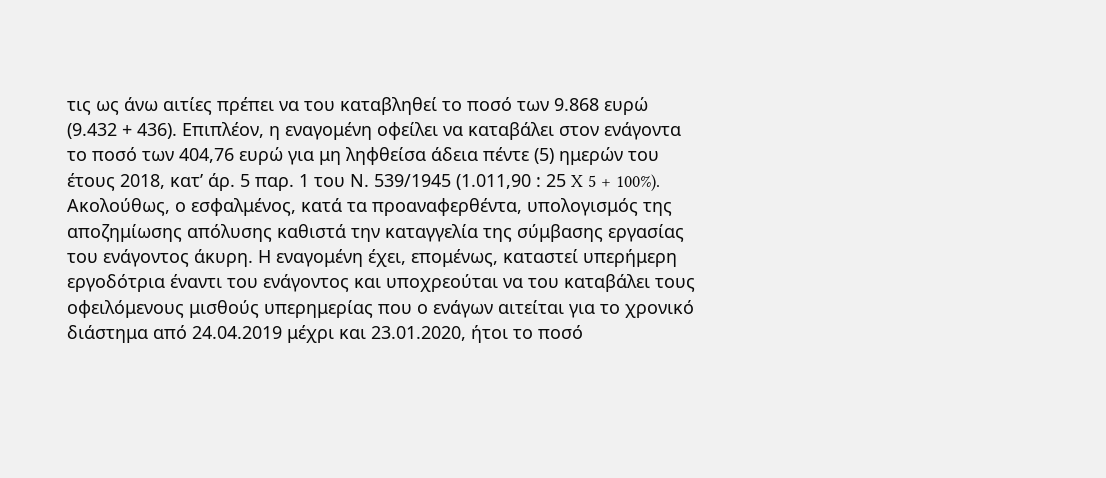τις ως άνω αιτίες πρέπει να του καταβληθεί το ποσό των 9.868 ευρώ (9.432 + 436). Επιπλέον, η εναγομένη οφείλει να καταβάλει στον ενάγοντα το ποσό των 404,76 ευρώ για μη ληφθείσα άδεια πέντε (5) ημερών του έτους 2018, κατ’ άρ. 5 παρ. 1 του Ν. 539/1945 (1.011,90 : 25 X 5 + 100%). Ακολούθως, ο εσφαλμένος, κατά τα προαναφερθέντα, υπολογισμός της αποζημίωσης απόλυσης καθιστά την καταγγελία της σύμβασης εργασίας του ενάγοντος άκυρη. Η εναγομένη έχει, επομένως, καταστεί υπερήμερη εργοδότρια έναντι του ενάγοντος και υποχρεούται να του καταβάλει τους οφειλόμενους μισθούς υπερημερίας που ο ενάγων αιτείται για το χρονικό διάστημα από 24.04.2019 μέχρι και 23.01.2020, ήτοι το ποσό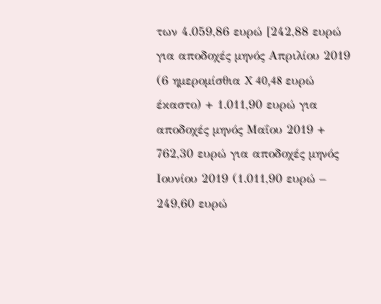των 4.059,86 ευρώ [242,88 ευρώ για αποδοχές μηνός Απριλίου 2019 (6 ημερομίσθια X 40,48 ευρώ έκαστο) + 1.011,90 ευρώ για αποδοχές μηνός Μαΐου 2019 + 762,30 ευρώ για αποδοχές μηνός Ιουνίου 2019 (1.011,90 ευρώ – 249,60 ευρώ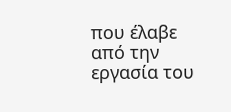που έλαβε από την εργασία του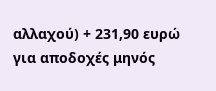αλλαχού) + 231,90 ευρώ για αποδοχές μηνός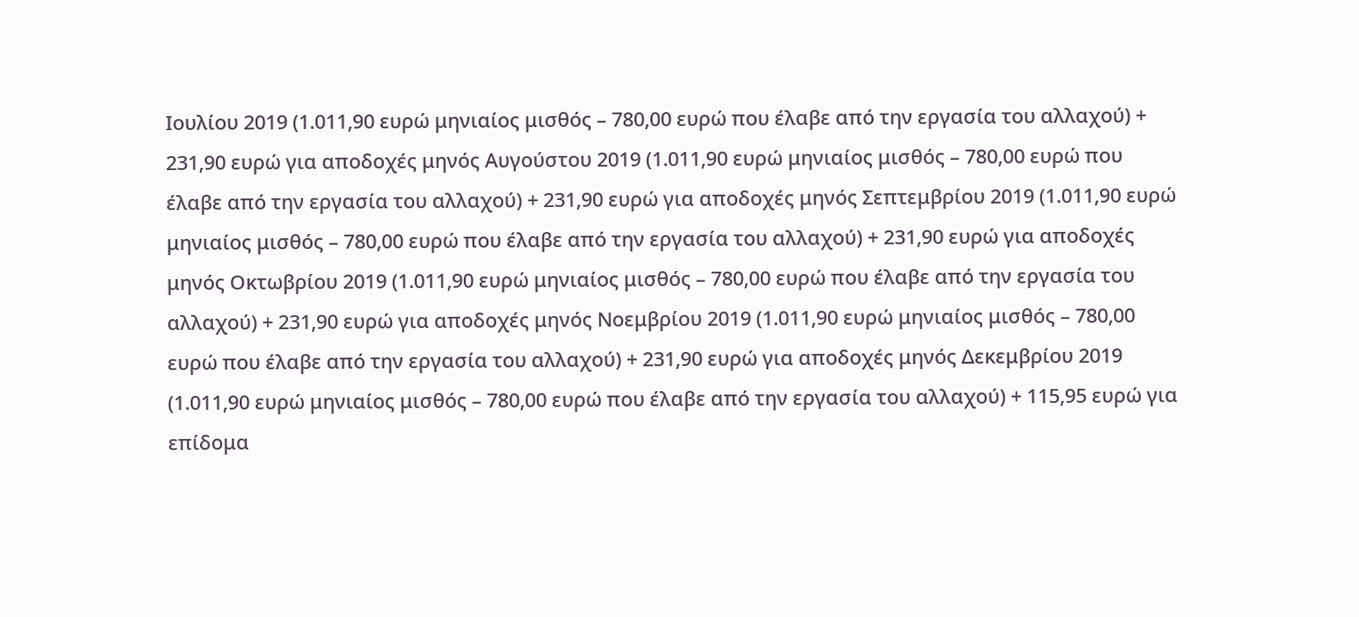Ιουλίου 2019 (1.011,90 ευρώ μηνιαίος μισθός – 780,00 ευρώ που έλαβε από την εργασία του αλλαχού) + 231,90 ευρώ για αποδοχές μηνός Αυγούστου 2019 (1.011,90 ευρώ μηνιαίος μισθός – 780,00 ευρώ που έλαβε από την εργασία του αλλαχού) + 231,90 ευρώ για αποδοχές μηνός Σεπτεμβρίου 2019 (1.011,90 ευρώ μηνιαίος μισθός – 780,00 ευρώ που έλαβε από την εργασία του αλλαχού) + 231,90 ευρώ για αποδοχές μηνός Οκτωβρίου 2019 (1.011,90 ευρώ μηνιαίος μισθός – 780,00 ευρώ που έλαβε από την εργασία του αλλαχού) + 231,90 ευρώ για αποδοχές μηνός Νοεμβρίου 2019 (1.011,90 ευρώ μηνιαίος μισθός – 780,00 ευρώ που έλαβε από την εργασία του αλλαχού) + 231,90 ευρώ για αποδοχές μηνός Δεκεμβρίου 2019 (1.011,90 ευρώ μηνιαίος μισθός – 780,00 ευρώ που έλαβε από την εργασία του αλλαχού) + 115,95 ευρώ για επίδομα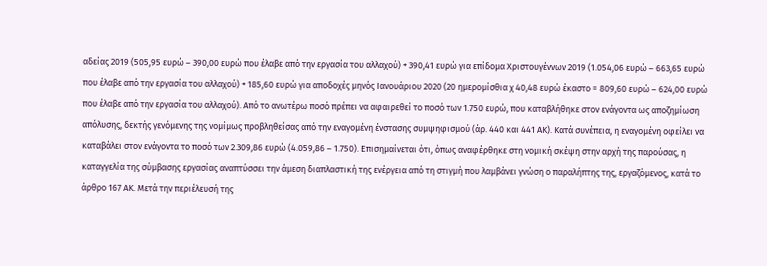αδείας 2019 (505,95 ευρώ – 390,00 ευρώ που έλαβε από την εργασία του αλλαχού) + 390,41 ευρώ για επίδομα Χριστουγέννων 2019 (1.054,06 ευρώ – 663,65 ευρώ που έλαβε από την εργασία του αλλαχού) + 185,60 ευρώ για αποδοχές μηνός Ιανουάριου 2020 (20 ημερομίσθια χ 40,48 ευρώ έκαστο = 809,60 ευρώ – 624,00 ευρώ που έλαβε από την εργασία του αλλαχού). Από το ανωτέρω ποσό πρέπει να αφαιρεθεί το ποσό των 1.750 ευρώ, που καταβλήθηκε στον ενάγοντα ως αποζημίωση απόλυσης, δεκτής γενόμενης της νομίμως προβληθείσας από την εναγομένη ένστασης συμψηφισμού (άρ. 440 και 441 ΑΚ). Κατά συνέπεια, η εναγομένη οφείλει να καταβάλει στον ενάγοντα το ποσό των 2.309,86 ευρώ (4.059,86 – 1.750). Επισημαίνεται ότι, όπως αναφέρθηκε στη νομική σκέψη στην αρχή της παρούσας, η καταγγελία της σύμβασης εργασίας αναπτύσσει την άμεση διαπλαστική της ενέργεια από τη στιγμή που λαμβάνει γνώση ο παραλήπτης της, εργαζόμενος, κατά το άρθρο 167 ΑΚ. Μετά την περιέλευσή της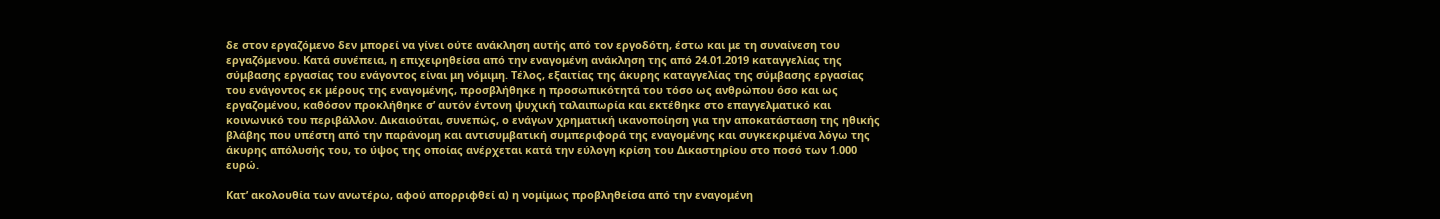δε στον εργαζόμενο δεν μπορεί να γίνει ούτε ανάκληση αυτής από τον εργοδότη, έστω και με τη συναίνεση του εργαζόμενου. Κατά συνέπεια, η επιχειρηθείσα από την εναγομένη ανάκληση της από 24.01.2019 καταγγελίας της σύμβασης εργασίας του ενάγοντος είναι μη νόμιμη. Τέλος, εξαιτίας της άκυρης καταγγελίας της σύμβασης εργασίας του ενάγοντος εκ μέρους της εναγομένης, προσβλήθηκε η προσωπικότητά του τόσο ως ανθρώπου όσο και ως εργαζομένου, καθόσον προκλήθηκε σ’ αυτόν έντονη ψυχική ταλαιπωρία και εκτέθηκε στο επαγγελματικό και κοινωνικό του περιβάλλον. Δικαιούται, συνεπώς, ο ενάγων χρηματική ικανοποίηση για την αποκατάσταση της ηθικής βλάβης που υπέστη από την παράνομη και αντισυμβατική συμπεριφορά της εναγομένης και συγκεκριμένα λόγω της άκυρης απόλυσής του, το ύψος της οποίας ανέρχεται κατά την εύλογη κρίση του Δικαστηρίου στο ποσό των 1.000 ευρώ.

Κατ’ ακολουθία των ανωτέρω, αφού απορριφθεί α) η νομίμως προβληθείσα από την εναγομένη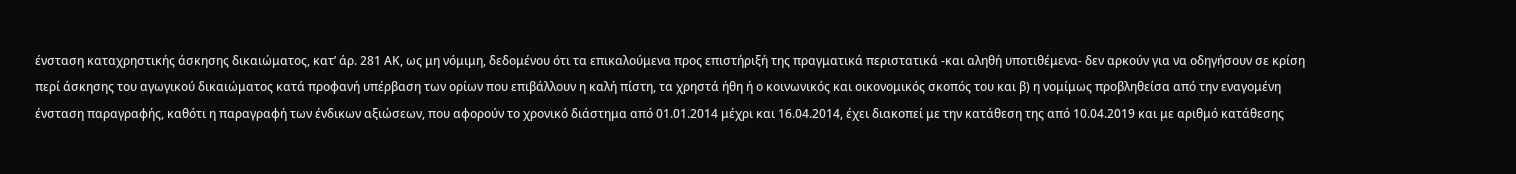ένσταση καταχρηστικής άσκησης δικαιώματος, κατ’ άρ. 281 ΑΚ, ως μη νόμιμη, δεδομένου ότι τα επικαλούμενα προς επιστήριξή της πραγματικά περιστατικά -και αληθή υποτιθέμενα- δεν αρκούν για να οδηγήσουν σε κρίση περί άσκησης του αγωγικού δικαιώματος κατά προφανή υπέρβαση των ορίων που επιβάλλουν η καλή πίστη, τα χρηστά ήθη ή ο κοινωνικός και οικονομικός σκοπός του και β) η νομίμως προβληθείσα από την εναγομένη ένσταση παραγραφής, καθότι η παραγραφή των ένδικων αξιώσεων, που αφορούν το χρονικό διάστημα από 01.01.2014 μέχρι και 16.04.2014, έχει διακοπεί με την κατάθεση της από 10.04.2019 και με αριθμό κατάθεσης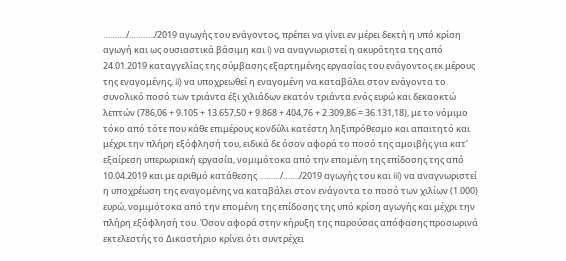………./………../2019 αγωγής του ενάγοντος, πρέπει να γίνει εν μέρει δεκτή η υπό κρίση αγωγή και ως ουσιαστικά βάσιμη και i) να αναγνωριστεί η ακυρότητα της από 24.01.2019 καταγγελίας της σύμβασης εξαρτημένης εργασίας του ενάγοντος εκ μέρους της εναγομένης, ii) να υποχρεωθεί η εναγομένη να καταβάλει στον ενάγοντα το συνολικό ποσό των τριάντα έξι χιλιάδων εκατόν τριάντα ενός ευρώ και δεκαοκτώ λεπτών (786,06 + 9.105 + 13.657,50 + 9.868 + 404,76 + 2.309,86 = 36.131,18), με το νόμιμο τόκο από τότε που κάθε επιμέρους κονδύλι κατέστη ληξιπρόθεσμο και απαιτητό και μέχρι την πλήρη εξόφλησή του, ειδικά δε όσον αφορά το ποσό της αμοιβής για κατ’ εξαίρεση υπερωριακή εργασία, νομιμότοκα από την επομένη της επίδοσης της από 10.04.2019 και με αριθμό κατάθεσης ………/……./2019 αγωγής του και iii) να αναγνωριστεί η υποχρέωση της εναγομένης να καταβάλει στον ενάγοντα το ποσό των χιλίων (1.000) ευρώ, νομιμότοκα από την επομένη της επίδοσης της υπό κρίση αγωγής και μέχρι την πλήρη εξόφλησή του. Όσον αφορά στην κήρυξη της παρούσας απόφασης προσωρινά εκτελεστής το Δικαστήριο κρίνει ότι συντρέχει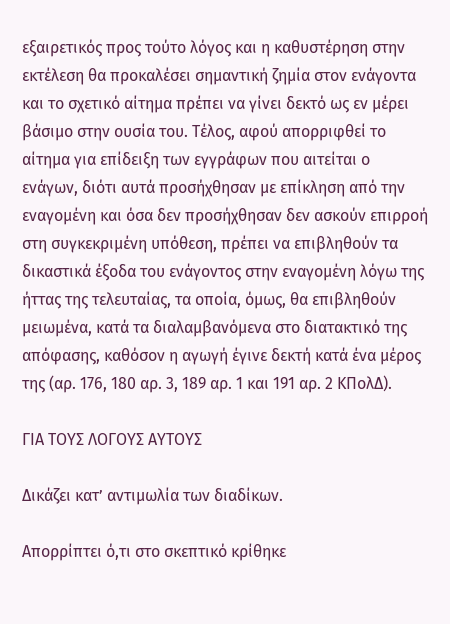εξαιρετικός προς τούτο λόγος και η καθυστέρηση στην εκτέλεση θα προκαλέσει σημαντική ζημία στον ενάγοντα και το σχετικό αίτημα πρέπει να γίνει δεκτό ως εν μέρει βάσιμο στην ουσία του. Τέλος, αφού απορριφθεί το αίτημα για επίδειξη των εγγράφων που αιτείται ο ενάγων, διότι αυτά προσήχθησαν με επίκληση από την εναγομένη και όσα δεν προσήχθησαν δεν ασκούν επιρροή στη συγκεκριμένη υπόθεση, πρέπει να επιβληθούν τα δικαστικά έξοδα του ενάγοντος στην εναγομένη λόγω της ήττας της τελευταίας, τα οποία, όμως, θα επιβληθούν μειωμένα, κατά τα διαλαμβανόμενα στο διατακτικό της απόφασης, καθόσον η αγωγή έγινε δεκτή κατά ένα μέρος της (αρ. 176, 180 αρ. 3, 189 αρ. 1 και 191 αρ. 2 ΚΠολΔ).

ΓΙΑ ΤΟΥΣ ΛΟΓΟΥΣ ΑΥΤΟΥΣ

Δικάζει κατ’ αντιμωλία των διαδίκων.

Απορρίπτει ό,τι στο σκεπτικό κρίθηκε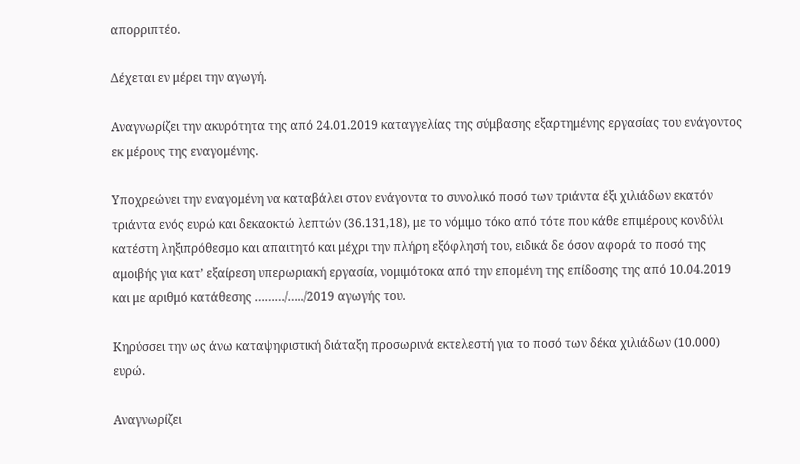απορριπτέο.

Δέχεται εν μέρει την αγωγή.

Αναγνωρίζει την ακυρότητα της από 24.01.2019 καταγγελίας της σύμβασης εξαρτημένης εργασίας του ενάγοντος εκ μέρους της εναγομένης.

Υποχρεώνει την εναγομένη να καταβάλει στον ενάγοντα το συνολικό ποσό των τριάντα έξι χιλιάδων εκατόν τριάντα ενός ευρώ και δεκαοκτώ λεπτών (36.131,18), με το νόμιμο τόκο από τότε που κάθε επιμέρους κονδύλι κατέστη ληξιπρόθεσμο και απαιτητό και μέχρι την πλήρη εξόφλησή του, ειδικά δε όσον αφορά το ποσό της αμοιβής για κατ’ εξαίρεση υπερωριακή εργασία, νομιμότοκα από την επομένη της επίδοσης της από 10.04.2019 και με αριθμό κατάθεσης ………/…../2019 αγωγής του.

Κηρύσσει την ως άνω καταψηφιστική διάταξη προσωρινά εκτελεστή για το ποσό των δέκα χιλιάδων (10.000) ευρώ.

Αναγνωρίζει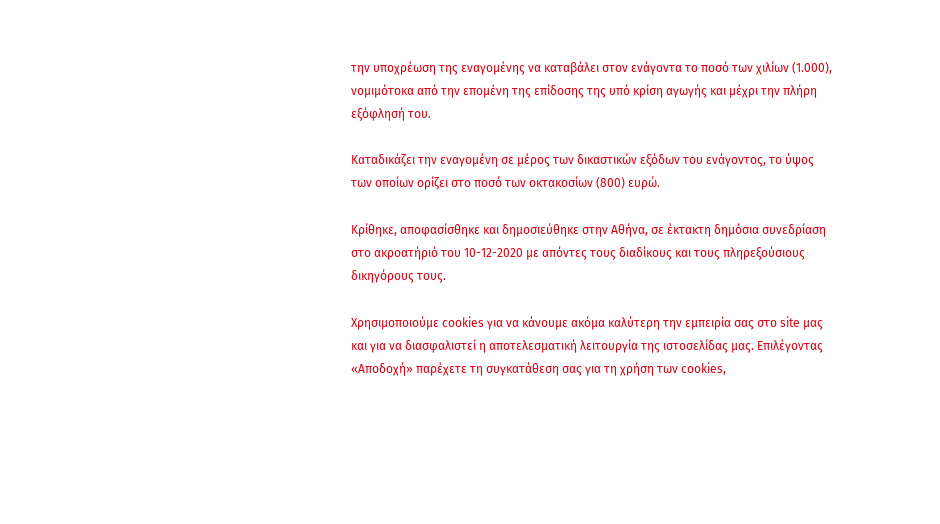την υποχρέωση της εναγομένης να καταβάλει στον ενάγοντα το ποσό των χιλίων (1.000), νομιμότοκα από την επομένη της επίδοσης της υπό κρίση αγωγής και μέχρι την πλήρη εξόφλησή του.

Καταδικάζει την εναγομένη σε μέρος των δικαστικών εξόδων του ενάγοντος, το ύψος των οποίων ορίζει στο ποσό των οκτακοσίων (800) ευρώ.

Κρίθηκε, αποφασίσθηκε και δημοσιεύθηκε στην Αθήνα, σε έκτακτη δημόσια συνεδρίαση στο ακροατήριό του 10-12-2020 με απόντες τους διαδίκους και τους πληρεξούσιους δικηγόρους τους.

Χρησιμοποιούμε cookies για να κάνουμε ακόμα καλύτερη την εμπειρία σας στο site μας και για να διασφαλιστεί η αποτελεσματική λειτουργία της ιστοσελίδας μας. Επιλέγοντας «Αποδοχή» παρέχετε τη συγκατάθεση σας για τη χρήση των cookies,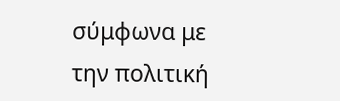σύμφωνα με την πολιτική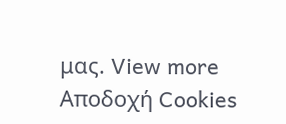μας. View more
Αποδοχή Cookies